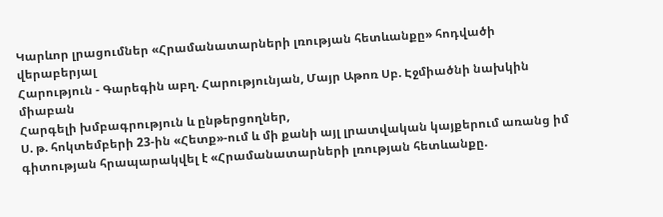Կարևոր լրացումներ «Հրամանատարների լռության հետևանքը» հոդվածի վերաբերյալ
Հարություն - Գարեգին աբղ. Հարությունյան, Մայր Աթոռ Սբ. Էջմիածնի նախկին միաբան
Հարգելի խմբագրություն և ընթերցողներ,
Ս. թ. հոկտեմբերի 23-ին «Հետք»-ում և մի քանի այլ լրատվական կայքերում առանց իմ գիտության հրապարակվել է «Հրամանատարների լռության հետևանքը.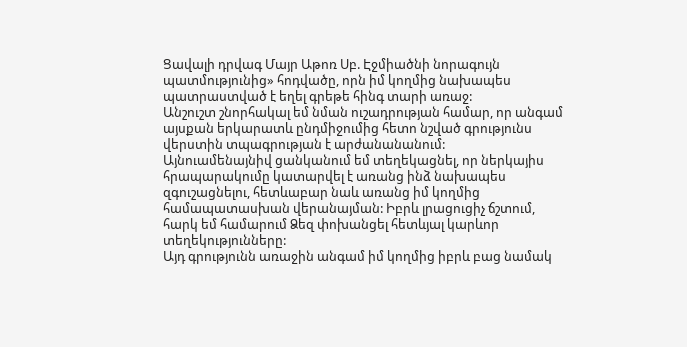Ցավալի դրվագ Մայր Աթոռ Սբ. Էջմիածնի նորագույն պատմությունից» հոդվածը, որն իմ կողմից նախապես պատրաստված է եղել գրեթե հինգ տարի առաջ:
Անշուշտ շնորհակալ եմ նման ուշադրության համար, որ անգամ այսքան երկարատև ընդմիջումից հետո նշված գրությունս վերստին տպագրության է արժանանանում:
Այնուամենայնիվ ցանկանում եմ տեղեկացնել, որ ներկայիս հրապարակումը կատարվել է առանց ինձ նախապես զգուշացնելու, հետևաբար նաև առանց իմ կողմից համապատասխան վերանայման: Իբրև լրացուցիչ ճշտում, հարկ եմ համարում Ձեզ փոխանցել հետևյալ կարևոր տեղեկությունները:
Այդ գրությունն առաջին անգամ իմ կողմից իբրև բաց նամակ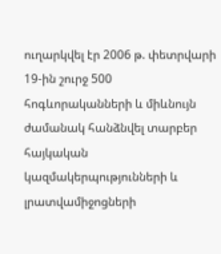ուղարկվել էր 2006 թ. փետրվարի 19-ին շուրջ 500 հոգևորականների և միևնույն ժամանակ հանձնվել տարբեր հայկական կազմակերպությունների և լրատվամիջոցների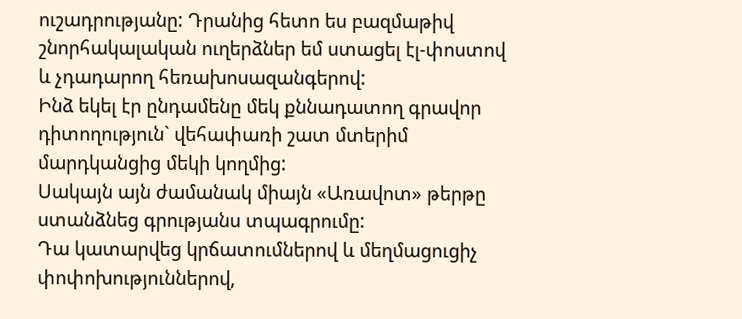ուշադրությանը: Դրանից հետո ես բազմաթիվ շնորհակալական ուղերձներ եմ ստացել էլ-փոստով և չդադարող հեռախոսազանգերով:
Ինձ եկել էր ընդամենը մեկ քննադատող գրավոր դիտողություն` վեհափառի շատ մտերիմ մարդկանցից մեկի կողմից:
Սակայն այն ժամանակ միայն «Առավոտ» թերթը ստանձնեց գրությանս տպագրումը:
Դա կատարվեց կրճատումներով և մեղմացուցիչ փոփոխություններով,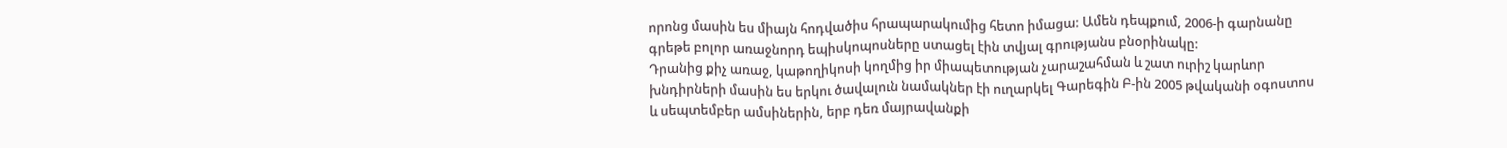որոնց մասին ես միայն հոդվածիս հրապարակումից հետո իմացա: Ամեն դեպքում, 2006-ի գարնանը գրեթե բոլոր առաջնորդ եպիսկոպոսները ստացել էին տվյալ գրությանս բնօրինակը:
Դրանից քիչ առաջ, կաթողիկոսի կողմից իր միապետության չարաշահման և շատ ուրիշ կարևոր խնդիրների մասին ես երկու ծավալուն նամակներ էի ուղարկել Գարեգին Բ-ին 2005 թվականի օգոստոս և սեպտեմբեր ամսիներին, երբ դեռ մայրավանքի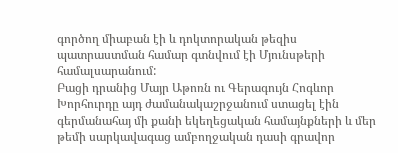գործող միաբան էի և դոկտորական թեզիս պատրաստման համար գտնվում էի Մյունսթերի համալսարանում:
Բացի դրանից Մայր Աթոռն ու Գերագույն Հոգևոր Խորհուրդը այդ ժամանակաշրջանում ստացել էին գերմանահայ մի քանի եկեղեցական համայնքների և մեր թեմի սարկավագաց ամբողջական դասի գրավոր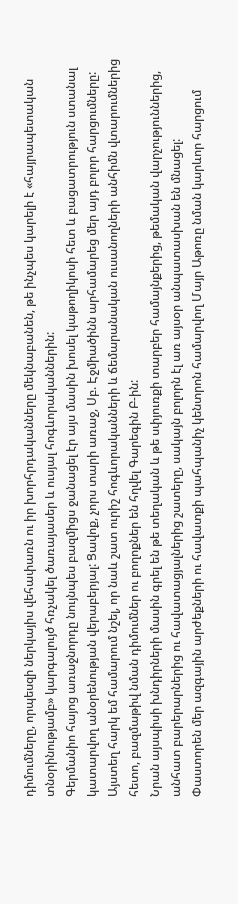դիմումները, որպեսզի ներկայիս վեհափառն ու իր խորհրդականները մեկնաբանեն, թե ինչպես կարելի է «հայրապետական տնօրինությամբ» կարգալույծ հռչակել ծառայասեր և ուսյալ հոգևորականներին:
Գերմանիո հայոց առաջնորդը նույնպես բազմիցս ջանացել էր այս մասին խոսել կաթողիկոսի հետ և բացատրություն ստանալ կատարվող անօրենության վերաբերյալ: Ցավոք, չորս տարի առաջ, Սբ. Էջմիածինն արհամարեց մեր այդ բոլոր հարցումները:
Այստեղ հարկ եմ համարում նշել, որ նաև շատ ուրիշ հոգևորականների և ճեմարանական ուսանողների անհիմն վտարումներից հետո, բազմաթիվ նման դիմումներ ու բողոքներ են հղվել Գարեգին Բ-ին:
Նրան այսպիսի խնդիրների մասին գրել են թե տեղական և թե սփյուռքի տարբեր համայնքերից, թեմական վարչություններից, անհատ բարերարներից ու հավատացյալներից շատերը, սակայն բոլորն էլ առ այսօր անպատասխան են մնացել:
Փաստորեն մեր ազգային արժեքների ու հավատքի պահպանիչ կենտրոն համարվող Մայր Աթոռը նման կարևոր հարցում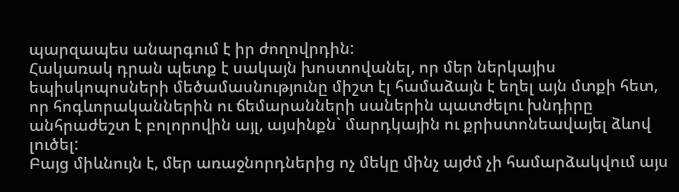պարզապես անարգում է իր ժողովրդին:
Հակառակ դրան պետք է սակայն խոստովանել, որ մեր ներկայիս եպիսկոպոսների մեծամասնությունը միշտ էլ համաձայն է եղել այն մտքի հետ, որ հոգևորականներին ու ճեմարանների սաներին պատժելու խնդիրը անհրաժեշտ է բոլորովին այլ, այսինքն` մարդկային ու քրիստոնեավայել ձևով լուծել:
Բայց միևնույն է, մեր առաջնորդներից ոչ մեկը մինչ այժմ չի համարձակվում այս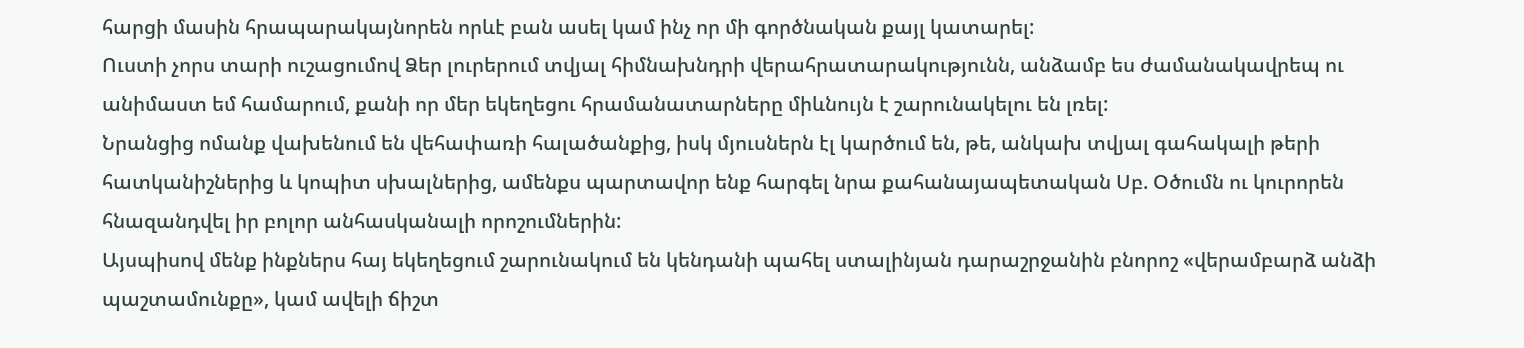հարցի մասին հրապարակայնորեն որևէ բան ասել կամ ինչ որ մի գործնական քայլ կատարել:
Ուստի չորս տարի ուշացումով Ձեր լուրերում տվյալ հիմնախնդրի վերահրատարակությունն, անձամբ ես ժամանակավրեպ ու անիմաստ եմ համարում, քանի որ մեր եկեղեցու հրամանատարները միևնույն է շարունակելու են լռել:
Նրանցից ոմանք վախենում են վեհափառի հալածանքից, իսկ մյուսներն էլ կարծում են, թե, անկախ տվյալ գահակալի թերի հատկանիշներից և կոպիտ սխալներից, ամենքս պարտավոր ենք հարգել նրա քահանայապետական Սբ. Օծումն ու կուրորեն հնազանդվել իր բոլոր անհասկանալի որոշումներին:
Այսպիսով մենք ինքներս հայ եկեղեցում շարունակում են կենդանի պահել ստալինյան դարաշրջանին բնորոշ «վերամբարձ անձի պաշտամունքը», կամ ավելի ճիշտ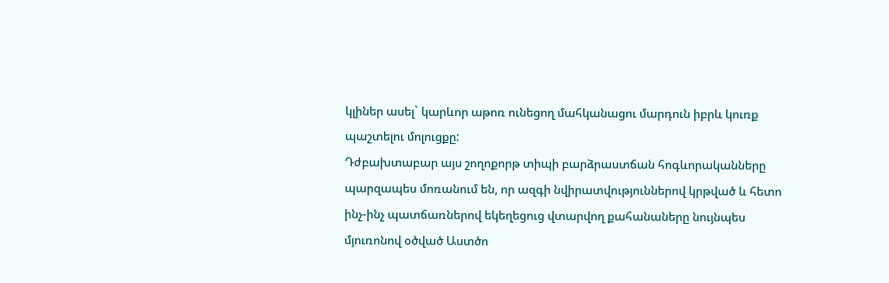կլիներ ասել` կարևոր աթոռ ունեցող մահկանացու մարդուն իբրև կուռք պաշտելու մոլուցքը:
Դժբախտաբար այս շողոքորթ տիպի բարձրաստճան հոգևորականները պարզապես մոռանում են, որ ազգի նվիրատվություններով կրթված և հետո ինչ-ինչ պատճառներով եկեղեցուց վտարվող քահանաները նույնպես մյուռոնով օծված Աստծո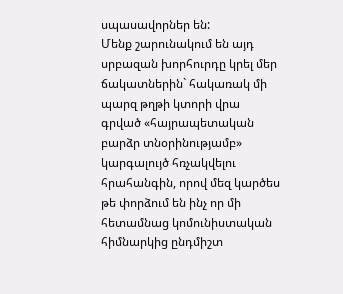սպասավորներ են:
Մենք շարունակում են այդ սրբազան խորհուրդը կրել մեր ճակատներին` հակառակ մի պարզ թղթի կտորի վրա գրված «հայրապետական բարձր տնօրինությամբ» կարգալույծ հռչակվելու հրահանգին, որով մեզ կարծես թե փորձում են ինչ որ մի հետամնաց կոմունիստական հիմնարկից ընդմիշտ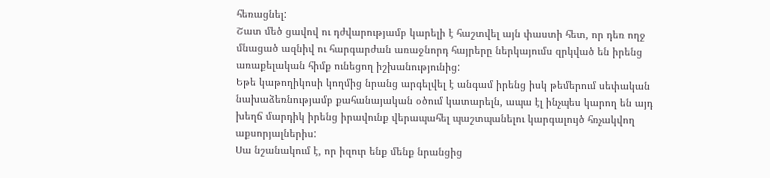հեռացնել:
Շատ մեծ ցավով ու դժվարությամբ կարելի է հաշտվել այն փաստի հետ, որ դեռ ողջ մնացած ազնիվ ու հարգարժան առաջնորդ հայրերը ներկայումս զրկված են իրենց առաքելական հիմք ունեցող իշխանությունից:
Եթե կաթողիկոսի կողմից նրանց արգելվել է անգամ իրենց իսկ թեմերում սեփական նախաձեռնությամբ քահանայական օծում կատարելն, ապա էլ ինչպես կարող են այդ խեղճ մարդիկ իրենց իրավունք վերապահել պաշտպանելու կարգալույծ հռչակվող աքսորյալներիս:
Սա նշանակում է, որ իզուր ենք մենք նրանցից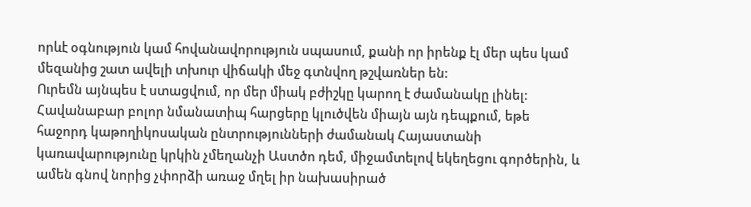որևէ օգնություն կամ հովանավորություն սպասում, քանի որ իրենք էլ մեր պես կամ մեզանից շատ ավելի տխուր վիճակի մեջ գտնվող թշվառներ են:
Ուրեմն այնպես է ստացվում, որ մեր միակ բժիշկը կարող է ժամանակը լինել: Հավանաբար բոլոր նմանատիպ հարցերը կլուծվեն միայն այն դեպքում, եթե հաջորդ կաթողիկոսական ընտրությունների ժամանակ Հայաստանի կառավարությունը կրկին չմեղանչի Աստծո դեմ, միջամտելով եկեղեցու գործերին, և ամեն գնով նորից չփորձի առաջ մղել իր նախասիրած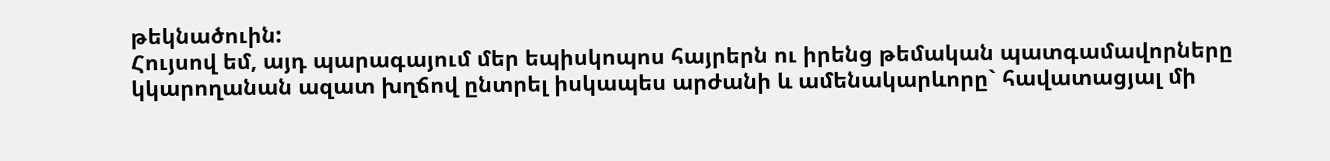թեկնածուին:
Հույսով եմ, այդ պարագայում մեր եպիսկոպոս հայրերն ու իրենց թեմական պատգամավորները կկարողանան ազատ խղճով ընտրել իսկապես արժանի և ամենակարևորը` հավատացյալ մի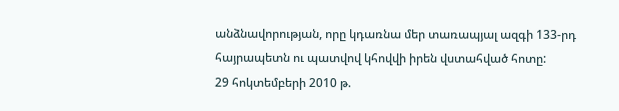անձնավորության, որը կդառնա մեր տառապյալ ազգի 133-րդ հայրապետն ու պատվով կհովվի իրեն վստահված հոտը:
29 հոկտեմբերի 2010 թ.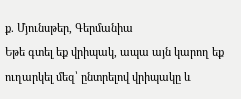ք. Մյունսթեր, Գերմանիա
Եթե գտել եք վրիպակ, ապա այն կարող եք ուղարկել մեզ՝ ընտրելով վրիպակը և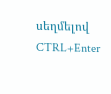սեղմելով CTRL+Enter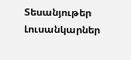Տեսանյութեր
Լուսանկարներ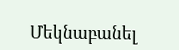Մեկնաբանել